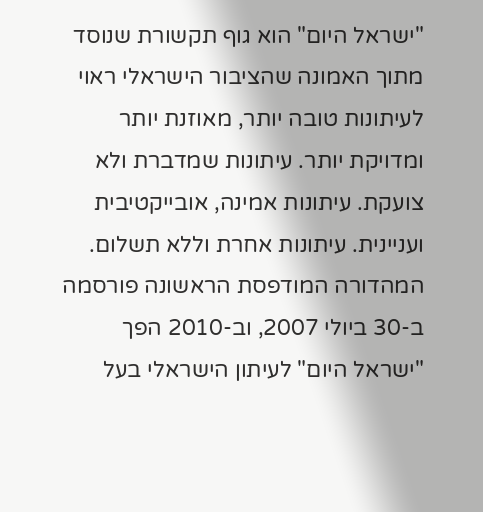"ישראל היום" הוא גוף תקשורת שנוסד מתוך האמונה שהציבור הישראלי ראוי לעיתונות טובה יותר, מאוזנת יותר ומדויקת יותר. עיתונות שמדברת ולא צועקת. עיתונות אמינה, אובייקטיבית ועניינית. עיתונות אחרת וללא תשלום. המהדורה המודפסת הראשונה פורסמה ב-30 ביולי 2007, וב-2010 הפך "ישראל היום" לעיתון הישראלי בעל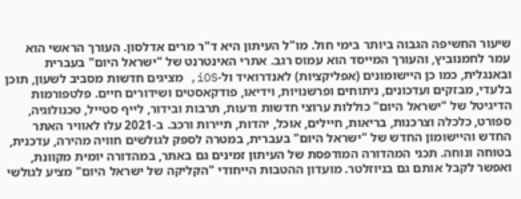שיעור החשיפה הגבוה ביותר בימי חול. מו"ל העיתון היא ד"ר מרים אדלסון. העורך הראשי הוא עמר לחמנוביץ, והעורך המייסד הוא עמוס רגב. אתרי האינטרנט של "ישראל היום" בעברית ובאנגלית, כמו כן היישומונים (אפליקציות) לאנדרואיד ול-iOS, מציגים חדשות מסביב לשעון, תוכן בלעדי, מבזקים ועדכונים, ניתוחים ופרשנויות, וידיאו, פודקאסטים ושידורים חיים. פלטפורמות הדיגיטל של "ישראל היום" כוללות ערוצי חדשות ודעות, תרבות ובידור, לייף סטייל, טכנולוגיה, ספורט, כלכלה וצרכנות, בריאות, חיילים, אוכל, יהדות, תיירות ורכב. ב-2021 עלו לאוויר האתר החדש והיישומון החדש של "ישראל היום" בעברית, במטרה לספק לגולשים חוויה מהירה, עדכנית, בטוחה ונוחה. תכני המהדורה המודפסת של העיתון זמינים גם באתר, במהדורה יומית מקוונת, ואפשר לקבל אותם גם בניוזלטר. מועדון ההטבות הייחודי "הקליקה של ישראל היום" מציע לגולשי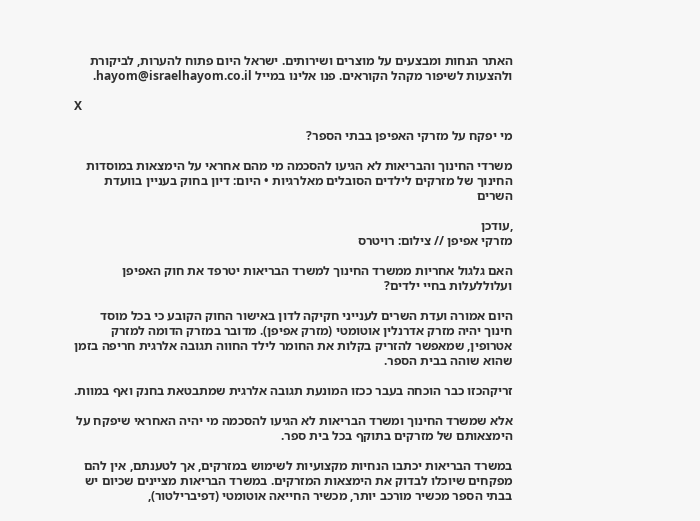האתר הנחות ומבצעים על מוצרים ושירותים. ישראל היום פתוח להערות, לביקורת ולהצעות לשיפור מקהל הקוראים. פנו אלינו במייל hayom@israelhayom.co.il.

X

מי יפקח על מזרקי האפיפן בבתי הספר?

משרדי החינוך והבריאות לא הגיעו להסכמה מי מהם אחראי על הימצאות במוסדות החינוך של מזרקים לילדים הסובלים מאלרגיות • היום: דיון בחוק בעניין בוועדת השרים

,עודכן
מזרקי אפיפן // צילום: רויטרס

האם גלגול אחריות ממשרד החינוך למשרד הבריאות יטרפד את חוק האפיפן ועלוללעלות בחיי ילדים?

היום אמורה ועדת השרים לענייני חקיקה לדון באישור החוק הקובע כי בכל מוסד חינוך יהיה מזרק אדרנלין אוטומטי (מזרק אפיפן). מדובר במזרק הדומה למזרק אטרופין, שמאפשר להזריק בקלות את החומר לילד החווה תגובה אלרגית חריפה בזמן שהוא שוהה בבית הספר.

זריקהכזו כבר הוכחה בעבר ככזו המונעת תגובה אלרגית שמתבטאת בחנק ואף במוות.

אלא שמשרד החינוך ומשרד הבריאות לא הגיעו להסכמה מי יהיה האחראי שיפקח על הימצאותם של מזרקים בתוקף בכל בית ספר.

במשרד הבריאות יכתבו הנחיות מקצועיות לשימוש במזרקים, אך לטענתם, אין להם מפקחים שיוכלו לבדוק את הימצאות המזרקים. במשרד הבריאות מציינים שכיום יש בבתי הספר מכשיר מורכב יותר, מכשיר החייאה אוטומטי (דפיברילטור),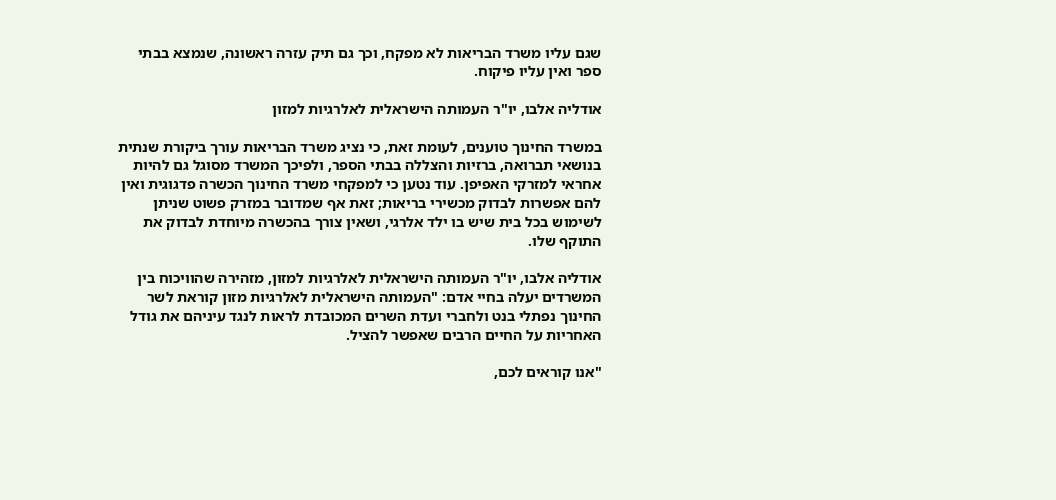שגם עליו משרד הבריאות לא מפקח, וכך גם תיק עזרה ראשונה, שנמצא בבתי ספר ואין עליו פיקוח.

אודליה אלבו, יו"ר העמותה הישראלית לאלרגיות למזון

במשרד החינוך טוענים, לעומת זאת, כי נציג משרד הבריאות עורך ביקורת שנתית בנושאי תברואה, ברזיות והצללה בבתי הספר, ולפיכך המשרד מסוגל גם להיות אחראי למזרקי האפיפן. עוד נטען כי למפקחי משרד החינוך הכשרה פדגוגית ואין להם אפשרות לבדוק מכשירי בריאות; זאת אף שמדובר במזרק פשוט שניתן לשימוש בכל בית שיש בו ילד אלרגי, ושאין צורך בהכשרה מיוחדת לבדוק את התוקף שלו.

אודליה אלבו, יו"ר העמותה הישראלית לאלרגיות למזון, מזהירה שהוויכוח בין המשרדים יעלה בחיי אדם: "העמותה הישראלית לאלרגיות מזון קוראת לשר החינוך נפתלי בנט ולחברי ועדת השרים המכובדת לראות לנגד עיניהם את גודל האחריות על החיים הרבים שאפשר להציל.

"אנו קוראים לכם,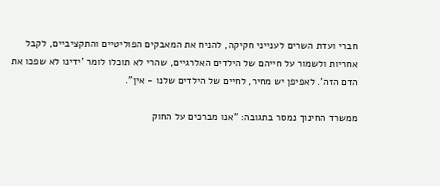חברי ועדת השרים לענייני חקיקה, להניח את המאבקים הפוליטיים והתקציביים, לקבל אחריות ולשמור על חייהם של הילדים האלרגיים, שהרי לא תוכלו לומר 'ידינו לא שפכו את הדם הזה'. לאפיפן יש מחיר, לחיים של הילדים שלנו - אין".

ממשרד החינוך נמסר בתגובה: "אנו מברכים על החוק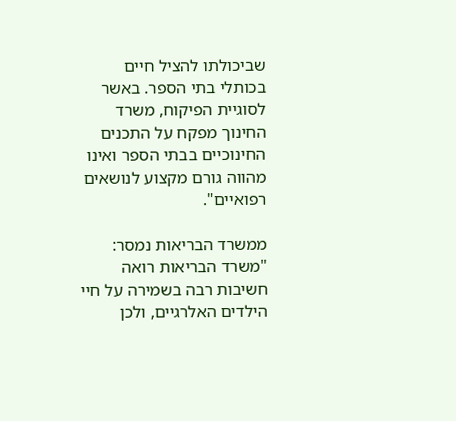שביכולתו להציל חיים בכותלי בתי הספר. באשר לסוגיית הפיקוח, משרד החינוך מפקח על התכנים החינוכיים בבתי הספר ואינו מהווה גורם מקצוע לנושאים רפואיים".

ממשרד הבריאות נמסר: "משרד הבריאות רואה חשיבות רבה בשמירה על חיי הילדים האלרגיים, ולכן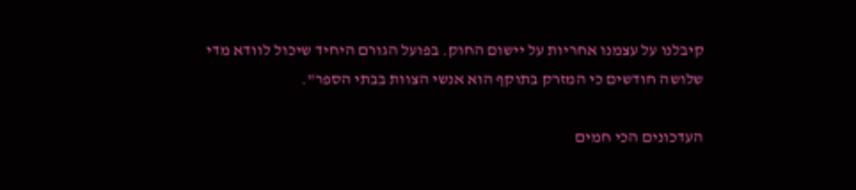קיבלנו על עצמנו אחריות על יישום החוק. בפועל הגורם היחיד שיכול לוודא מדי שלושה חודשים כי המזרק בתוקף הוא אנשי הצוות בבתי הספר".

העדכונים הכי חמים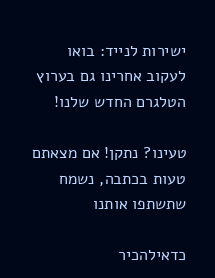ישירות לנייד: בואו לעקוב אחרינו גם בערוץ הטלגרם החדש שלנו!

טעינו? נתקן! אם מצאתם טעות בכתבה, נשמח שתשתפו אותנו

כדאילהכיר